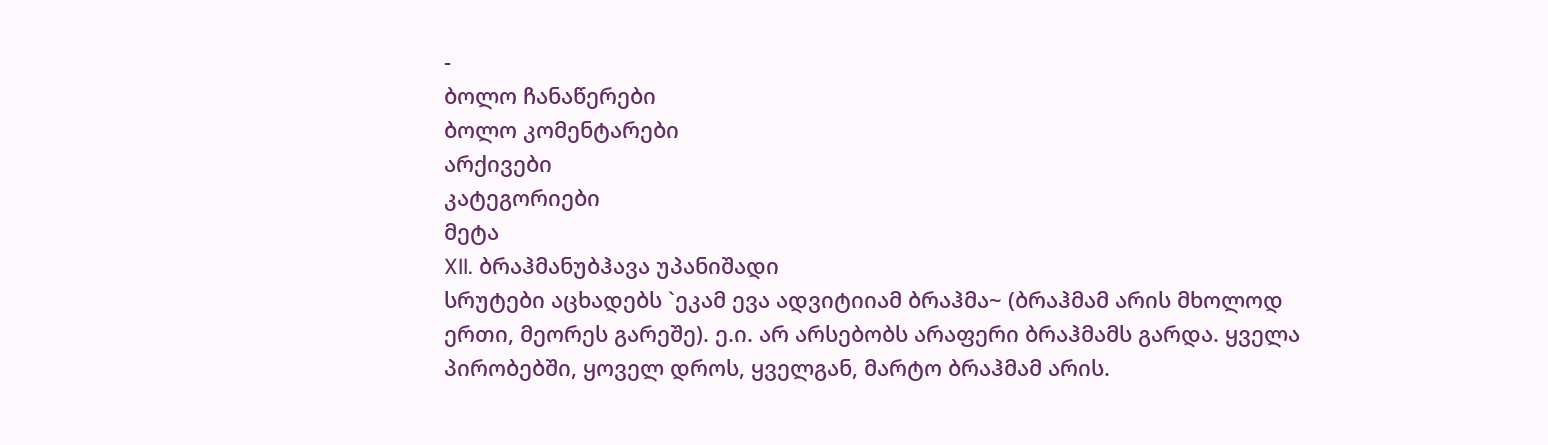-
ბოლო ჩანაწერები
ბოლო კომენტარები
არქივები
კატეგორიები
მეტა
XII. ბრაჰმანუბჰავა უპანიშადი
სრუტები აცხადებს `ეკამ ევა ადვიტიიამ ბრაჰმა~ (ბრაჰმამ არის მხოლოდ ერთი, მეორეს გარეშე). ე.ი. არ არსებობს არაფერი ბრაჰმამს გარდა. ყველა პირობებში, ყოველ დროს, ყველგან, მარტო ბრაჰმამ არის.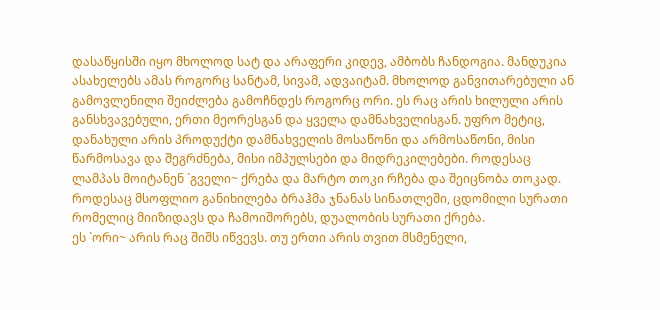დასაწყისში იყო მხოლოდ სატ და არაფერი კიდევ, ამბობს ჩანდოგია. მანდუკია ასახელებს ამას როგორც სანტამ, სივამ, ადვაიტამ. მხოლოდ განვითარებული ან გამოვლენილი შეიძლება გამოჩნდეს როგორც ორი. ეს რაც არის ხილული არის განსხვავებული, ერთი მეორესგან და ყველა დამნახველისგან. უფრო მეტიც, დანახული არის პროდუქტი დამნახველის მოსაწონი და არმოსაწონი, მისი წარმოსავა და შეგრძნება, მისი იმპულსები და მიდრეკილებები. როდესაც ლამპას მოიტანენ `გველი~ ქრება და მარტო თოკი რჩება და შეიცნობა თოკად. როდესაც მსოფლიო განიხილება ბრაჰმა ჯნანას სინათლეში, ცდომილი სურათი რომელიც მიიზიდავს და ჩამოიშორებს, დუალობის სურათი ქრება.
ეს `ორი~ არის რაც შიშს იწვევს. თუ ერთი არის თვით მსმენელი,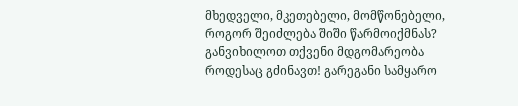მხედველი, მკეთებელი, მომწონებელი, როგორ შეიძლება შიში წარმოიქმნას? განვიხილოთ თქვენი მდგომარეობა როდესაც გძინავთ! გარეგანი სამყარო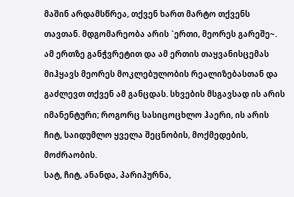მაშინ არდამსწრეა, თქვენ ხართ მარტო თქვენს თავთან. მდგომარეობა არის `ერთი, მეორეს გარეშე~. ამ ერთზე განჭვრეტით და ამ ერთის თაყვანისცემას მიჰყავს მეორეს მოკლებულობის რეალიზებასთან და გაძლევთ თქვენ ამ განცდას. სხვების მსგავსად ის არის იმანენტური; როგორც სასიცოცხლო ჰაერი, ის არის ჩიტ, საიდუმლო ყველა შეცნობის, მოქმედების, მოძრაობის.
სატ, ჩიტ, ანანდა, პარიპურნა,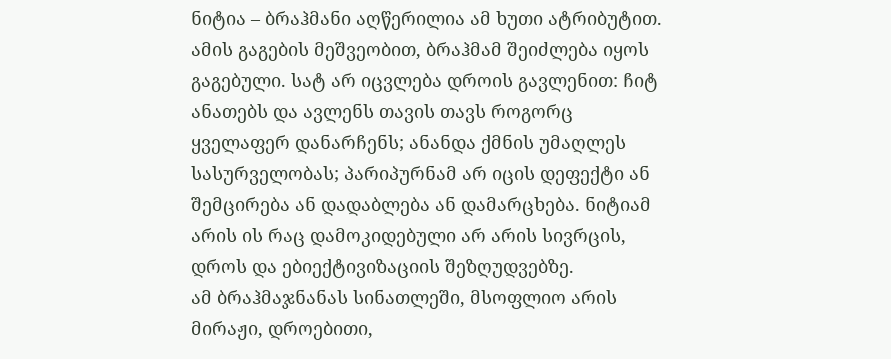ნიტია – ბრაჰმანი აღწერილია ამ ხუთი ატრიბუტით. ამის გაგების მეშვეობით, ბრაჰმამ შეიძლება იყოს გაგებული. სატ არ იცვლება დროის გავლენით: ჩიტ ანათებს და ავლენს თავის თავს როგორც ყველაფერ დანარჩენს; ანანდა ქმნის უმაღლეს სასურველობას; პარიპურნამ არ იცის დეფექტი ან შემცირება ან დადაბლება ან დამარცხება. ნიტიამ არის ის რაც დამოკიდებული არ არის სივრცის, დროს და ებიექტივიზაციის შეზღუდვებზე.
ამ ბრაჰმაჯნანას სინათლეში, მსოფლიო არის მირაჟი, დროებითი,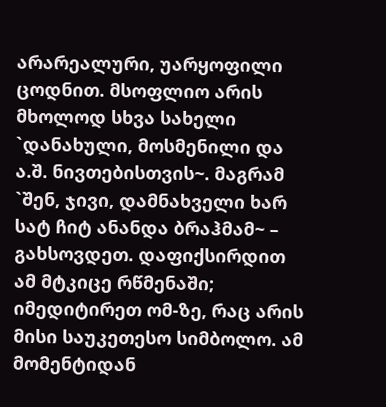არარეალური, უარყოფილი ცოდნით. მსოფლიო არის მხოლოდ სხვა სახელი `დანახული, მოსმენილი და ა.შ. ნივთებისთვის~. მაგრამ `შენ, ჯივი, დამნახველი ხარ სატ ჩიტ ანანდა ბრაჰმამ~ – გახსოვდეთ. დაფიქსირდით ამ მტკიცე რწმენაში; იმედიტირეთ ომ-ზე, რაც არის მისი საუკეთესო სიმბოლო. ამ მომენტიდან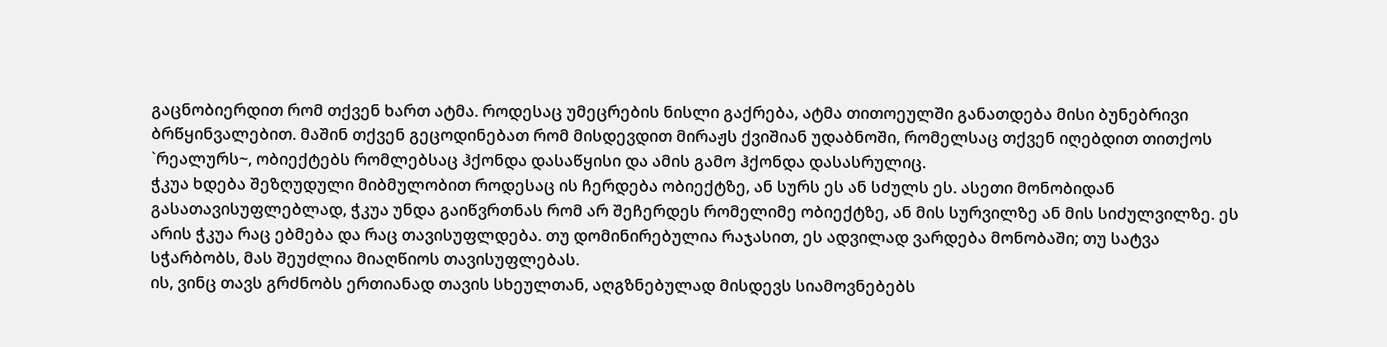გაცნობიერდით რომ თქვენ ხართ ატმა. როდესაც უმეცრების ნისლი გაქრება, ატმა თითოეულში განათდება მისი ბუნებრივი ბრწყინვალებით. მაშინ თქვენ გეცოდინებათ რომ მისდევდით მირაჟს ქვიშიან უდაბნოში, რომელსაც თქვენ იღებდით თითქოს `რეალურს~, ობიექტებს რომლებსაც ჰქონდა დასაწყისი და ამის გამო ჰქონდა დასასრულიც.
ჭკუა ხდება შეზღუდული მიბმულობით როდესაც ის ჩერდება ობიექტზე, ან სურს ეს ან სძულს ეს. ასეთი მონობიდან გასათავისუფლებლად, ჭკუა უნდა გაიწვრთნას რომ არ შეჩერდეს რომელიმე ობიექტზე, ან მის სურვილზე ან მის სიძულვილზე. ეს არის ჭკუა რაც ებმება და რაც თავისუფლდება. თუ დომინირებულია რაჯასით, ეს ადვილად ვარდება მონობაში; თუ სატვა სჭარბობს, მას შეუძლია მიაღწიოს თავისუფლებას.
ის, ვინც თავს გრძნობს ერთიანად თავის სხეულთან, აღგზნებულად მისდევს სიამოვნებებს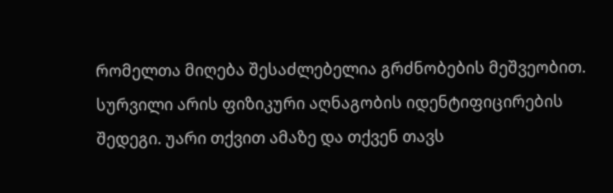რომელთა მიღება შესაძლებელია გრძნობების მეშვეობით. სურვილი არის ფიზიკური აღნაგობის იდენტიფიცირების შედეგი. უარი თქვით ამაზე და თქვენ თავს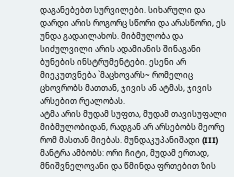დაგანებებთ სურვილები. სიხარული და დარდი არის როგორც სწორი და არასწორი, ეს უნდა გადაილახოს. მიბმულობა და სიძულვილი არის ადამიანის შინაგანი ბუნების ინსტრუმენტები. ესენი არ მიეკუთვნება `მაცხოვარს~ რომელიც ცხოვრობს მათთან, ჯივის ან ატმას, ჯივის არსებით რეალობას.
ატმა არის მუდამ სუფთა, მუდამ თავისუფალი მიბმულობიდან, რადგან არ არსებობს მეორე რომ მასთან მიებას. მუნდაკუპანიშადი (III) მანტრა ამბობს: ორი ჩიტი, მუდამ ერთად, მნიშვნელოვანი და წმინდა ფრთებით ზის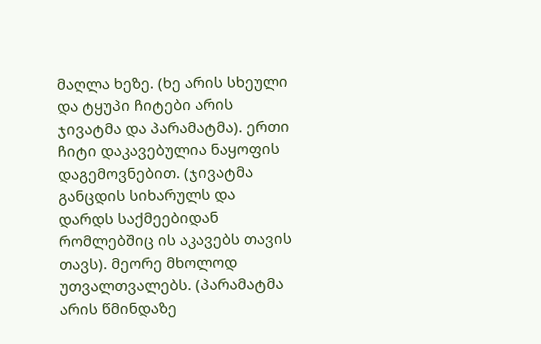მაღლა ხეზე. (ხე არის სხეული და ტყუპი ჩიტები არის ჯივატმა და პარამატმა). ერთი ჩიტი დაკავებულია ნაყოფის დაგემოვნებით. (ჯივატმა განცდის სიხარულს და დარდს საქმეებიდან რომლებშიც ის აკავებს თავის თავს). მეორე მხოლოდ უთვალთვალებს. (პარამატმა არის წმინდაზე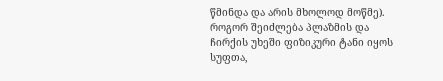წმინდა და არის მხოლოდ მოწმე).
როგორ შეიძლება პლაზმის და ჩირქის უხეში ფიზიკური ტანი იყოს სუფთა,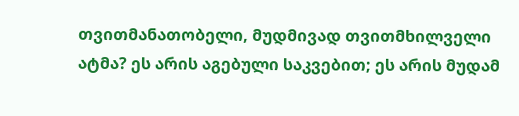თვითმანათობელი, მუდმივად თვითმხილველი ატმა? ეს არის აგებული საკვებით; ეს არის მუდამ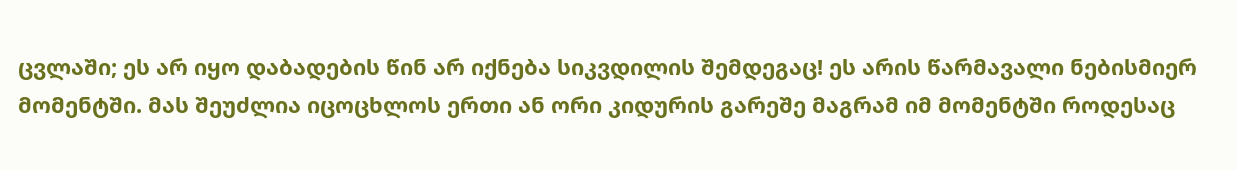ცვლაში; ეს არ იყო დაბადების წინ არ იქნება სიკვდილის შემდეგაც! ეს არის წარმავალი ნებისმიერ მომენტში. მას შეუძლია იცოცხლოს ერთი ან ორი კიდურის გარეშე მაგრამ იმ მომენტში როდესაც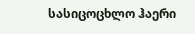სასიცოცხლო ჰაერი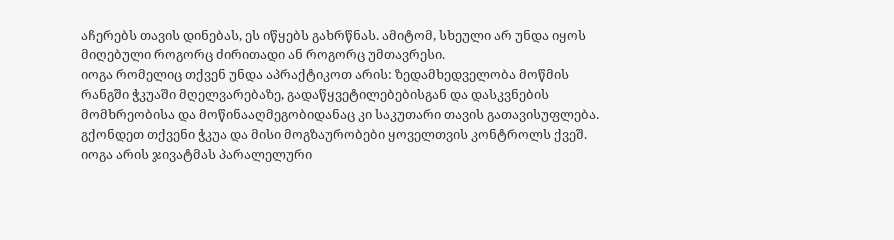აჩერებს თავის დინებას, ეს იწყებს გახრწნას. ამიტომ, სხეული არ უნდა იყოს მიღებული როგორც ძირითადი ან როგორც უმთავრესი.
იოგა რომელიც თქვენ უნდა აპრაქტიკოთ არის: ზედამხედველობა მოწმის რანგში ჭკუაში მღელვარებაზე, გადაწყვეტილებებისგან და დასკვნების მომხრეობისა და მოწინააღმეგობიდანაც კი საკუთარი თავის გათავისუფლება. გქონდეთ თქვენი ჭკუა და მისი მოგზაურობები ყოველთვის კონტროლს ქვეშ. იოგა არის ჯივატმას პარალელური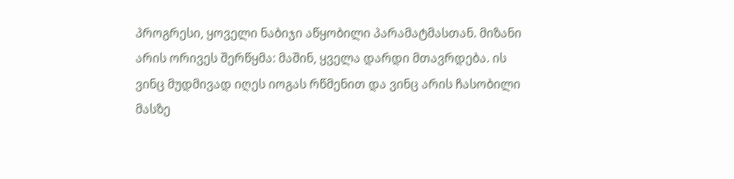პროგრესი, ყოველი ნაბიჯი აწყობილი პარამატმასთან. მიზანი არის ორივეს შერწყმა: მაშინ, ყველა დარდი მთავრდება. ის ვინც მუდმივად იღეს იოგას რწმენით და ვინც არის ჩასობილი მასზე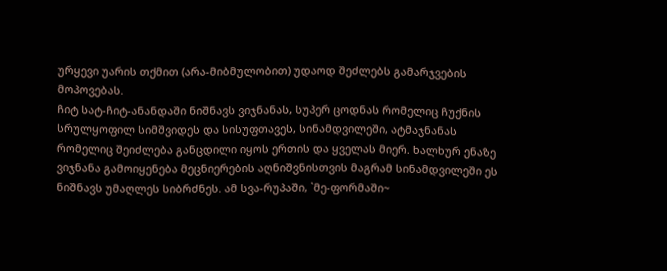ურყევი უარის თქმით (არა-მიბმულობით) უდაოდ შეძლებს გამარჯვების მოპოვებას.
ჩიტ სატ-ჩიტ-ანანდაში ნიშნავს ვიჯნანას, სუპერ ცოდნას რომელიც ჩუქნის სრულყოფილ სიმშვიდეს და სისუფთავეს, სინამდვილეში, ატმაჯნანას რომელიც შეიძლება განცდილი იყოს ერთის და ყველას მიერ. ხალხურ ენაზე ვიჯნანა გამოიყენება მეცნიერების აღნიშვნისთვის მაგრამ სინამდვილეში ეს ნიშნავს უმაღლეს სიბრძნეს. ამ სვა-რუპაში, `მე-ფორმაში~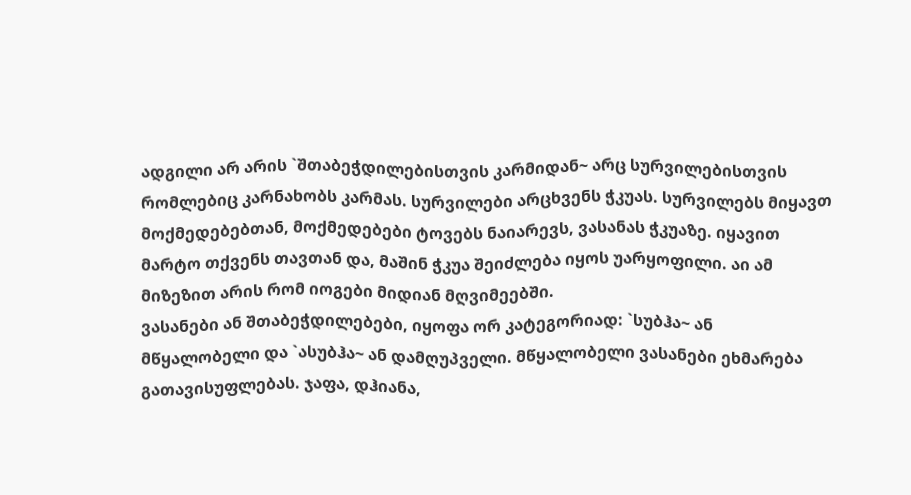ადგილი არ არის `შთაბეჭდილებისთვის კარმიდან~ არც სურვილებისთვის რომლებიც კარნახობს კარმას. სურვილები არცხვენს ჭკუას. სურვილებს მიყავთ მოქმედებებთან, მოქმედებები ტოვებს ნაიარევს, ვასანას ჭკუაზე. იყავით მარტო თქვენს თავთან და, მაშინ ჭკუა შეიძლება იყოს უარყოფილი. აი ამ მიზეზით არის რომ იოგები მიდიან მღვიმეებში.
ვასანები ან შთაბეჭდილებები, იყოფა ორ კატეგორიად: `სუბჰა~ ან მწყალობელი და `ასუბჰა~ ან დამღუპველი. მწყალობელი ვასანები ეხმარება გათავისუფლებას. ჯაფა, დჰიანა,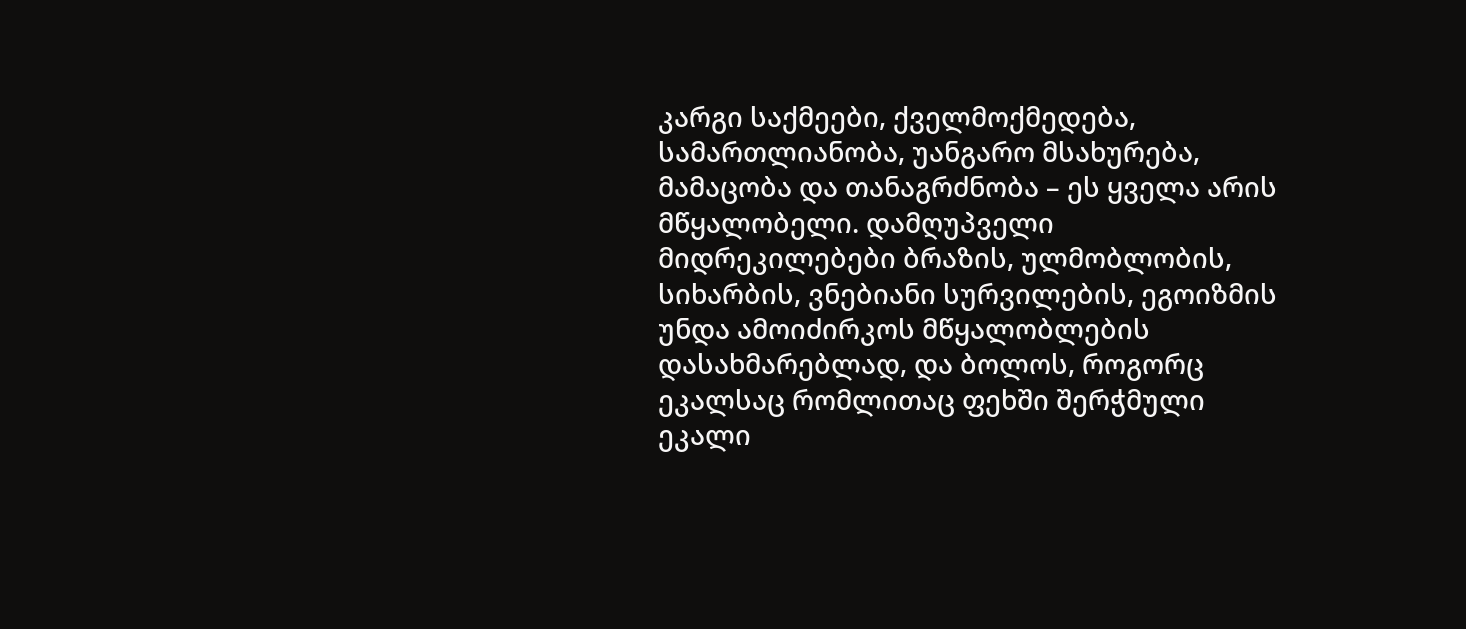კარგი საქმეები, ქველმოქმედება, სამართლიანობა, უანგარო მსახურება, მამაცობა და თანაგრძნობა – ეს ყველა არის მწყალობელი. დამღუპველი მიდრეკილებები ბრაზის, ულმობლობის, სიხარბის, ვნებიანი სურვილების, ეგოიზმის უნდა ამოიძირკოს მწყალობლების დასახმარებლად, და ბოლოს, როგორც ეკალსაც რომლითაც ფეხში შერჭმული ეკალი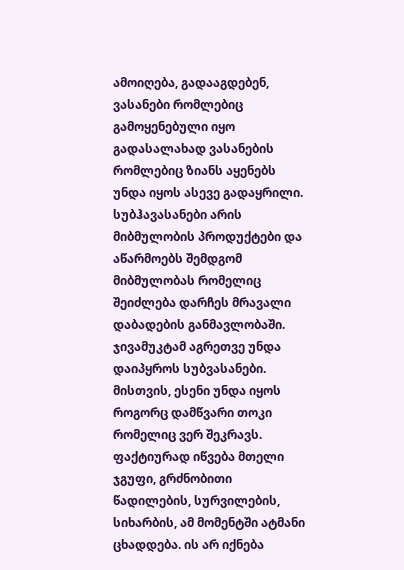ამოიღება, გადააგდებენ, ვასანები რომლებიც გამოყენებული იყო გადასალახად ვასანების რომლებიც ზიანს აყენებს უნდა იყოს ასევე გადაყრილი. სუბჰავასანები არის მიბმულობის პროდუქტები და აწარმოებს შემდგომ მიბმულობას რომელიც შეიძლება დარჩეს მრავალი დაბადების განმავლობაში. ჯივამუკტამ აგრეთვე უნდა დაიპყროს სუბვასანები. მისთვის, ესენი უნდა იყოს როგორც დამწვარი თოკი რომელიც ვერ შეკრავს. ფაქტიურად იწვება მთელი ჯგუფი, გრძნობითი წადილების, სურვილების, სიხარბის, ამ მომენტში ატმანი ცხადდება. ის არ იქნება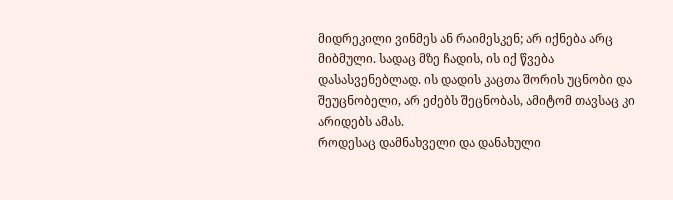მიდრეკილი ვინმეს ან რაიმესკენ; არ იქნება არც მიბმული. სადაც მზე ჩადის, ის იქ წვება დასასვენებლად. ის დადის კაცთა შორის უცნობი და შეუცნობელი, არ ეძებს შეცნობას, ამიტომ თავსაც კი არიდებს ამას.
როდესაც დამნახველი და დანახული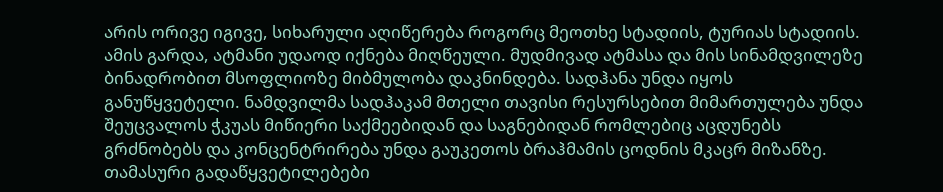არის ორივე იგივე, სიხარული აღიწერება როგორც მეოთხე სტადიის, ტურიას სტადიის. ამის გარდა, ატმანი უდაოდ იქნება მიღწეული. მუდმივად ატმასა და მის სინამდვილეზე ბინადრობით მსოფლიოზე მიბმულობა დაკნინდება. სადჰანა უნდა იყოს განუწყვეტელი. ნამდვილმა სადჰაკამ მთელი თავისი რესურსებით მიმართულება უნდა შეუცვალოს ჭკუას მიწიერი საქმეებიდან და საგნებიდან რომლებიც აცდუნებს გრძნობებს და კონცენტრირება უნდა გაუკეთოს ბრაჰმამის ცოდნის მკაცრ მიზანზე.
თამასური გადაწყვეტილებები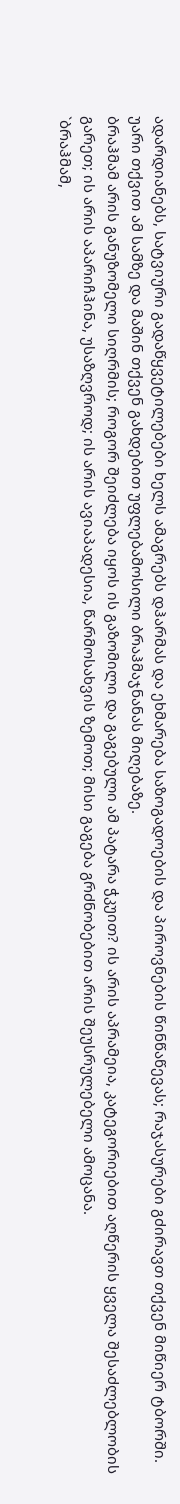ადარდიანებს, სატვიური გადაწყვეტილებები ხელს ამაგრებს დჰარმას და ეხმარება საზოგადოების და პიროვნების წინწაწევას; რაჯასურები გძირავთ თქვენ მიწიერ ტბორში. უარი თქვით ამ სამზე და მაშინ თქვენ გახდებით უფლებამოსილი ბრაჰმაჯნანას მიღებაზე.
ბრაჰმამ არის განუზომელი სიღრმის; როგორ შეიძლება იყოს ის გაზომილი და გაგებული ამ პატარა ჭკუით? ის არის აპრამეია, კატეგორიებით აღწერის ყველა შესაძლებლობის გარეთ; ის არის აპარიჩჰინა, უსაზღვროდ; ის არის ავიაპადესია, წარმოსახვის ზემოთ; მისი გაგება გრძნობებით არის შეუსრულებელი ამოცანა.
`ბრაჰმამ,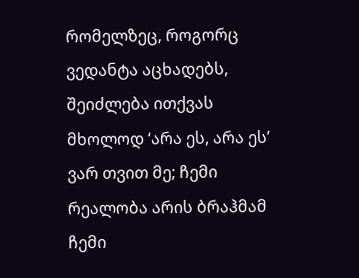რომელზეც, როგორც ვედანტა აცხადებს, შეიძლება ითქვას მხოლოდ ‘არა ეს, არა ეს’ ვარ თვით მე; ჩემი რეალობა არის ბრაჰმამ ჩემი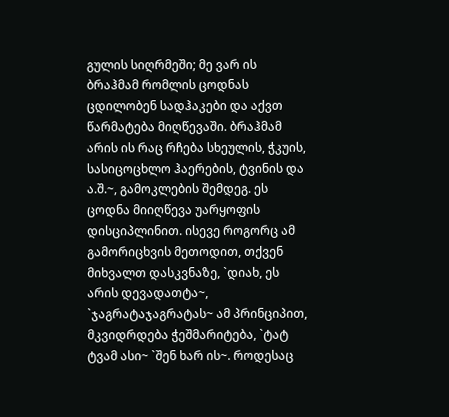გულის სიღრმეში; მე ვარ ის ბრაჰმამ რომლის ცოდნას ცდილობენ სადჰაკები და აქვთ წარმატება მიღწევაში. ბრაჰმამ არის ის რაც რჩება სხეულის, ჭკუის, სასიცოცხლო ჰაერების, ტვინის და ა.შ.~, გამოკლების შემდეგ. ეს ცოდნა მიიღწევა უარყოფის დისციპლინით. ისევე როგორც ამ გამორიცხვის მეთოდით, თქვენ მიხვალთ დასკვნაზე, `დიახ, ეს არის დევადათტა~, `ჯაგრატაჯაგრატას~ ამ პრინციპით, მკვიდრდება ჭეშმარიტება, `ტატ ტვამ ასი~ `შენ ხარ ის~. როდესაც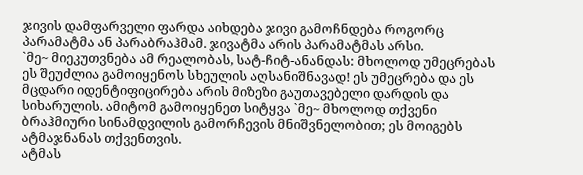ჯივის დამფარველი ფარდა აიხდება ჯივი გამოჩნდება როგორც პარამატმა ან პარაბრაჰმამ. ჯივატმა არის პარამატმას არსი.
`მე~ მიეკუთვნება ამ რეალობას, სატ-ჩიტ-ანანდას: მხოლოდ უმეცრებას ეს შეუძლია გამოიყენოს სხეულის აღსანიშნავად! ეს უმეცრება და ეს მცდარი იდენტიფიცირება არის მიზეზი გაუთავებელი დარდის და სიხარულის. ამიტომ გამოიყენეთ სიტყვა `მე~ მხოლოდ თქვენი ბრაჰმიური სინამდვილის გამორჩევის მნიშვნელობით; ეს მოიგებს ატმაჯნანას თქვენთვის.
ატმას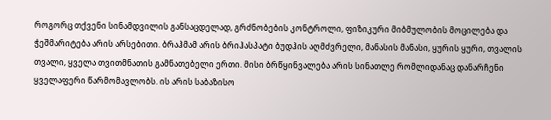როგორც თქვენი სინამდვილის განსაცდელად, გრძნობების კონტროლი, ფიზიკური მიბმულობის მოცილება და ჭეშმარიტება არის არსებითი. ბრაჰმამ არის ბრიჰასპატი ბუდჰის აღმძვრელი, მანასის მანასი, ყურის ყური, თვალის თვალი, ყველა თვითმნათის გამნათებელი ერთი. მისი ბრწყინვალება არის სინათლე რომლიდანაც დანარჩენი ყველაფერი წარმომავლობს. ის არის საბაზისო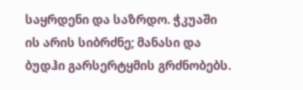საყრდენი და საზრდო. ჭკუაში ის არის სიბრძნე; მანასი და ბუდჰი გარსერტყმის გრძნობებს.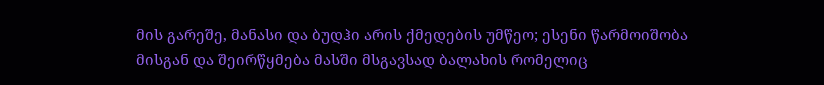მის გარეშე, მანასი და ბუდჰი არის ქმედების უმწეო; ესენი წარმოიშობა მისგან და შეირწყმება მასში მსგავსად ბალახის რომელიც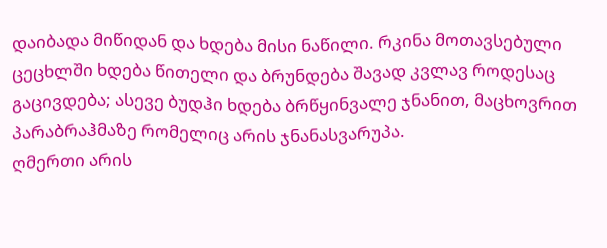დაიბადა მიწიდან და ხდება მისი ნაწილი. რკინა მოთავსებული ცეცხლში ხდება წითელი და ბრუნდება შავად კვლავ როდესაც გაცივდება; ასევე ბუდჰი ხდება ბრწყინვალე ჯნანით, მაცხოვრით პარაბრაჰმაზე რომელიც არის ჯნანასვარუპა.
ღმერთი არის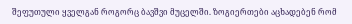შეფუთული ყველგან როგორც ბავშვი მუცელში. ზოგიერთები აცხადებენ რომ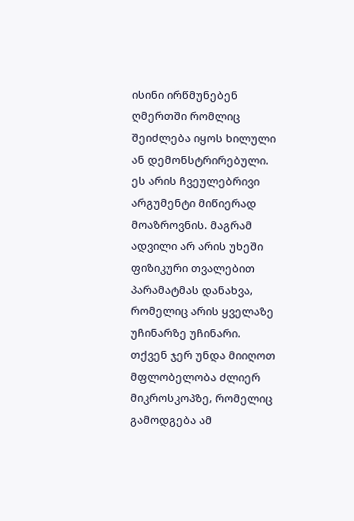ისინი ირწმუნებენ ღმერთში რომლიც შეიძლება იყოს ხილული ან დემონსტრირებული. ეს არის ჩვეულებრივი არგუმენტი მიწიერად მოაზროვნის. მაგრამ ადვილი არ არის უხეში ფიზიკური თვალებით პარამატმას დანახვა, რომელიც არის ყველაზე უჩინარზე უჩინარი. თქვენ ჯერ უნდა მიიღოთ მფლობელობა ძლიერ მიკროსკოპზე, რომელიც გამოდგება ამ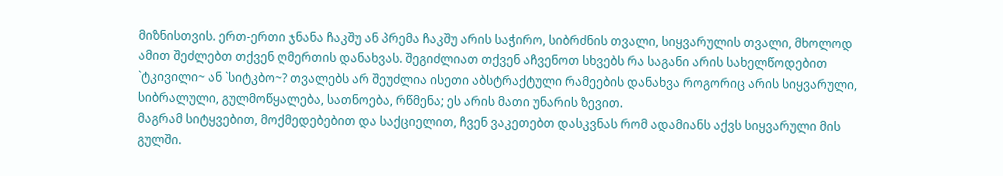მიზნისთვის. ერთ-ერთი ჯნანა ჩაკშუ ან პრემა ჩაკშუ არის საჭირო, სიბრძნის თვალი, სიყვარულის თვალი, მხოლოდ ამით შეძლებთ თქვენ ღმერთის დანახვას. შეგიძლიათ თქვენ აჩვენოთ სხვებს რა საგანი არის სახელწოდებით `ტკივილი~ ან `სიტკბო~? თვალებს არ შეუძლია ისეთი აბსტრაქტული რამეების დანახვა როგორიც არის სიყვარული, სიბრალული, გულმოწყალება, სათნოება, რწმენა; ეს არის მათი უნარის ზევით.
მაგრამ სიტყვებით, მოქმედებებით და საქციელით, ჩვენ ვაკეთებთ დასკვნას რომ ადამიანს აქვს სიყვარული მის გულში.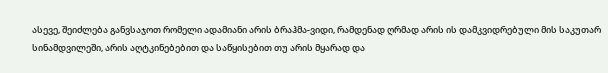ასევე, შეიძლება განვსაჯოთ რომელი ადამიანი არის ბრაჰმა-ვიდი, რამდენად ღრმად არის ის დამკვიდრებული მის საკუთარ სინამდვილეში, არის აღტკინებებით და საწყისებით თუ არის მყარად და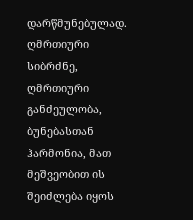დარწმუნებულად. ღმრთიური სიბრძნე, ღმრთიური განძეულობა, ბუნებასთან ჰარმონია, მათ მეშვეობით ის შეიძლება იყოს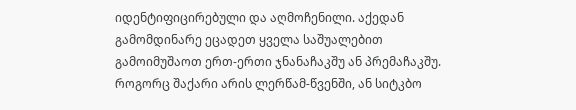იდენტიფიცირებული და აღმოჩენილი. აქედან გამომდინარე ეცადეთ ყველა საშუალებით გამოიმუშაოთ ერთ-ერთი ჯნანაჩაკშუ ან პრემაჩაკშუ.
როგორც შაქარი არის ლერწამ-წვენში, ან სიტკბო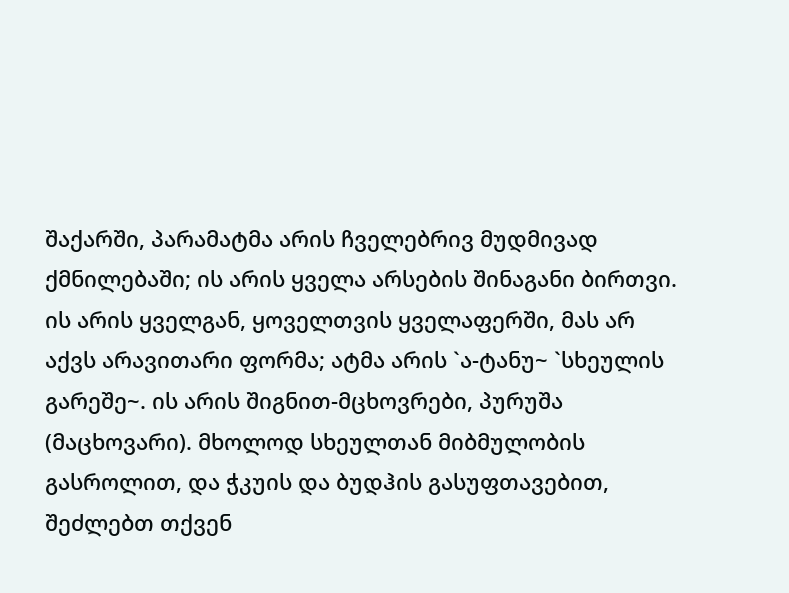შაქარში, პარამატმა არის ჩველებრივ მუდმივად ქმნილებაში; ის არის ყველა არსების შინაგანი ბირთვი. ის არის ყველგან, ყოველთვის ყველაფერში, მას არ აქვს არავითარი ფორმა; ატმა არის `ა-ტანუ~ `სხეულის გარეშე~. ის არის შიგნით-მცხოვრები, პურუშა (მაცხოვარი). მხოლოდ სხეულთან მიბმულობის გასროლით, და ჭკუის და ბუდჰის გასუფთავებით, შეძლებთ თქვენ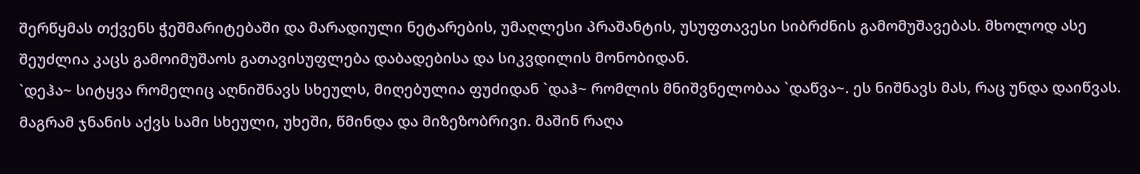შერწყმას თქვენს ჭეშმარიტებაში და მარადიული ნეტარების, უმაღლესი პრაშანტის, უსუფთავესი სიბრძნის გამომუშავებას. მხოლოდ ასე შეუძლია კაცს გამოიმუშაოს გათავისუფლება დაბადებისა და სიკვდილის მონობიდან.
`დეჰა~ სიტყვა რომელიც აღნიშნავს სხეულს, მიღებულია ფუძიდან `დაჰ~ რომლის მნიშვნელობაა `დაწვა~. ეს ნიშნავს მას, რაც უნდა დაიწვას. მაგრამ ჯნანის აქვს სამი სხეული, უხეში, წმინდა და მიზეზობრივი. მაშინ რაღა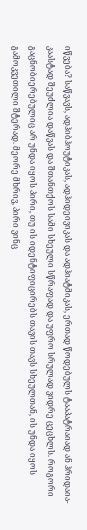იწვება? საწვავს, ადჰიბჰოუტიკას, ადჰიდეივიკას და ადჰიატმიკას, ერთად წოდებულს ტააპატრაიად ან ჰრიდაია-კაასტად შეუძლია დაწვას და შთანთქოს სამი სხეული სწრაფად და უფრო სრულად ვიდრე ცეცხლს. როგორი გაცნობიერებულიც არ უნდა იყოს პირი, თუ ის იდენტიფიცირებს თავის თავს სხეულთან, ის უნდა იყოს გამოკვეთილი შტერად. მეორე მხრივ, პირი ვინც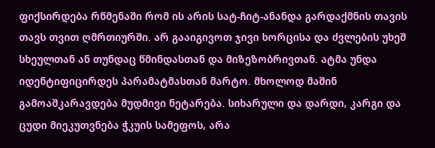ფიქსირდება რწმენაში რომ ის არის სატ-ჩიტ-ანანდა გარდაქმნის თავის თავს თვით ღმრთიურში. არ გააიგივოთ ჯივი ხორცისა და ძვლების უხეშ სხეულთან ან თუნდაც წმინდასთან და მიზეზობრივთან. ატმა უნდა იდენტიფიცირდეს პარამატმასთან მარტო. მხოლოდ მაშინ გამოაშკარავდება მუდმივი ნეტარება. სიხარული და დარდი, კარგი და ცუდი მიეკუთვნება ჭკუის სამეფოს, არა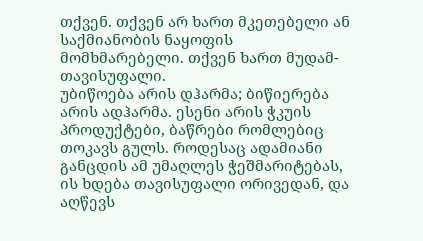თქვენ. თქვენ არ ხართ მკეთებელი ან საქმიანობის ნაყოფის მომხმარებელი. თქვენ ხართ მუდამ-თავისუფალი.
უბიწოება არის დჰარმა; ბიწიერება არის ადჰარმა. ესენი არის ჭკუის პროდუქტები, ბაწრები რომლებიც თოკავს გულს. როდესაც ადამიანი განცდის ამ უმაღლეს ჭეშმარიტებას, ის ხდება თავისუფალი ორივედან, და აღწევს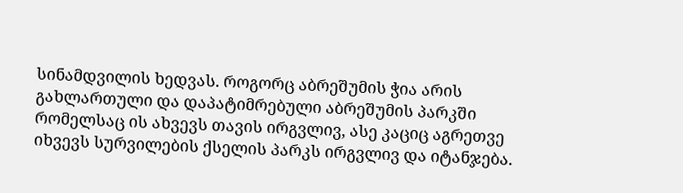სინამდვილის ხედვას. როგორც აბრეშუმის ჭია არის გახლართული და დაპატიმრებული აბრეშუმის პარკში რომელსაც ის ახვევს თავის ირგვლივ, ასე კაციც აგრეთვე იხვევს სურვილების ქსელის პარკს ირგვლივ და იტანჯება.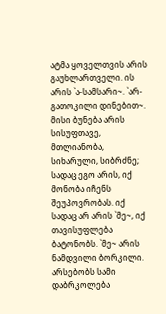ატმა ყოველთვის არის გაუხლართველი. ის არის `ა-სამსარი~. `არ-გათოკილი დინებით~. მისი ბუნება არის სისუფთავე, მთლიანობა, სიხარული, სიბრძნე; სადაც ეგო არის, იქ მონობა იჩენს შეუპოვრობას. იქ სადაც არ არის `მე~, იქ თავისუფლება ბატონობს. `მე~ არის ნამდვილი ბორკილი.
არსებობს სამი დაბრკოლება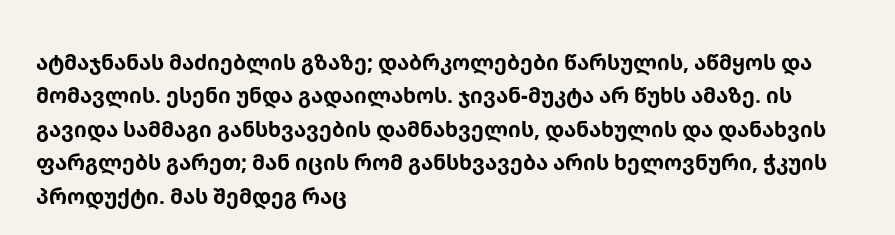ატმაჯნანას მაძიებლის გზაზე; დაბრკოლებები წარსულის, აწმყოს და მომავლის. ესენი უნდა გადაილახოს. ჯივან-მუკტა არ წუხს ამაზე. ის გავიდა სამმაგი განსხვავების დამნახველის, დანახულის და დანახვის ფარგლებს გარეთ; მან იცის რომ განსხვავება არის ხელოვნური, ჭკუის პროდუქტი. მას შემდეგ რაც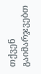თქვენ გაიმარჯვებთ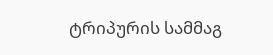ტრიპურის სამმაგ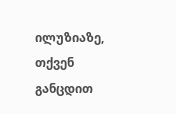ილუზიაზე, თქვენ განცდით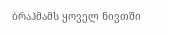ბრაჰმამს ყოველ ნივთში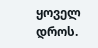ყოველ დროს.